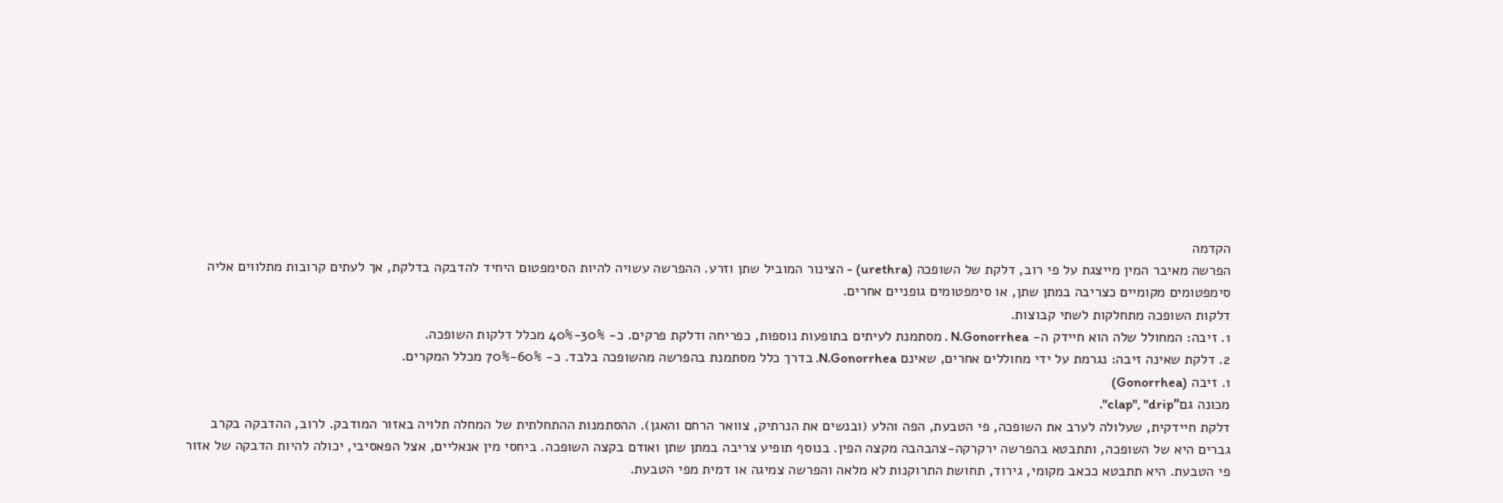הקדמה
הפרשה מאיבר המין מייצגת על פי רוב, דלקת של השופכה (urethra) - הצינור המוביל שתן וזרע. ההפרשה עשויה להיות הסימפטום היחיד להדבקה בדלקת, אך לעתים קרובות מתלווים אליה סימפטומים מקומיים כצריבה במתן שתן, או סימפטומים גופניים אחרים.
דלקות השופכה מתחלקות לשתי קבוצות.
1. זיבה: המחולל שלה הוא חיידק ה- N.Gonorrhea . מסתמנת לעיתים בתופעות נוספות, כפריחה ודלקת פרקים. כ- 30%-40% מכלל דלקות השופכה.
2. דלקת שאינה זיבה: נגרמת על ידי מחוללים אחרים, שאינם N.Gonorrhea. בדרך כלל מסתמנת בהפרשה מהשופכה בלבד. כ- 60%-70% מכלל המקרים.
1. זיבה (Gonorrhea)
מכונה גם"clap", "drip".
דלקת חיידקית, שעלולה לערב את השופכה, פי הטבעת, הפה והלע (ובנשים את הנרתיק, צוואר הרחם והאגן). ההסתמנות ההתחלתית של המחלה תלויה באזור המודבק. לרוב, ההדבקה בקרב גברים היא של השופכה, ותתבטא בהפרשה ירקרקה-צהבהבה מקצה הפין. בנוסף תופיע צריבה במתן שתן ואודם בקצה השופכה. ביחסי מין אנאליים, אצל הפאסיבי, יכולה להיות הדבקה של אזור פי הטבעת. היא תתבטא ככאב מקומי, גירוד, תחושת התרוקנות לא מלאה והפרשה צמיגה או דמית מפי הטבעת.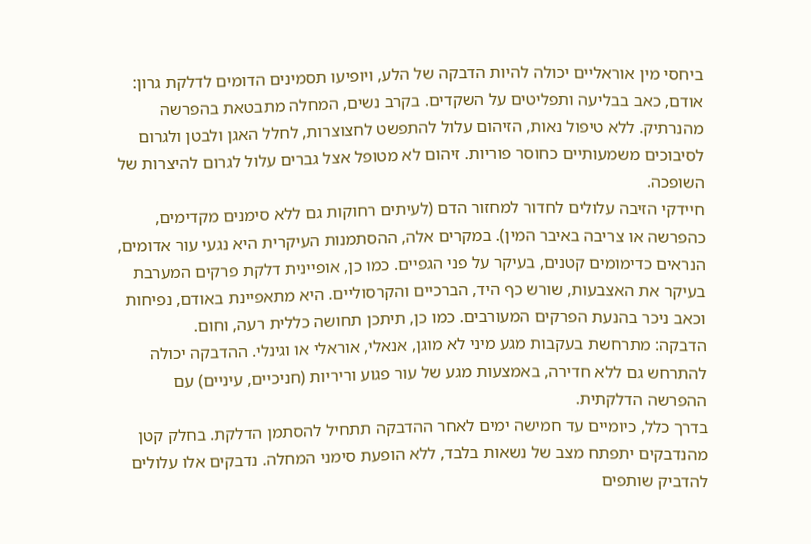ביחסי מין אוראליים יכולה להיות הדבקה של הלע, ויופיעו תסמינים הדומים לדלקת גרון: אודם, כאב בבליעה ותפליטים על השקדים. בקרב נשים, המחלה מתבטאת בהפרשה מהנרתיק. ללא טיפול נאות, הזיהום עלול להתפשט לחצוצרות, לחלל האגן ולבטן ולגרום לסיבוכים משמעותיים כחוסר פוריות. זיהום לא מטופל אצל גברים עלול לגרום להיצרות של השופכה.
חיידקי הזיבה עלולים לחדור למחזור הדם (לעיתים רחוקות גם ללא סימנים מקדימים, כהפרשה או צריבה באיבר המין). במקרים אלה, ההסתמנות העיקרית היא נגעי עור אדומים, הנראים כדימומים קטנים, בעיקר על פני הגפיים. כמו כן, אופיינית דלקת פרקים המערבת בעיקר את האצבעות, שורש כף היד, הברכיים והקרסוליים. היא מתאפיינת באודם, נפיחות וכאב ניכר בהנעת הפרקים המעורבים. כמו כן, תיתכן תחושה כללית רעה, וחום.
הדבקה: מתרחשת בעקבות מגע מיני לא מוגן, אנאלי, אוראלי או וגינלי. ההדבקה יכולה להתרחש גם ללא חדירה, באמצעות מגע של עור פגוע וריריות (חניכיים, עיניים) עם ההפרשה הדלקתית.
בדרך כלל, כיומיים עד חמישה ימים לאחר ההדבקה תתחיל להסתמן הדלקת. בחלק קטן מהנדבקים יתפתח מצב של נשאות בלבד, ללא הופעת סימני המחלה. נדבקים אלו עלולים להדביק שותפים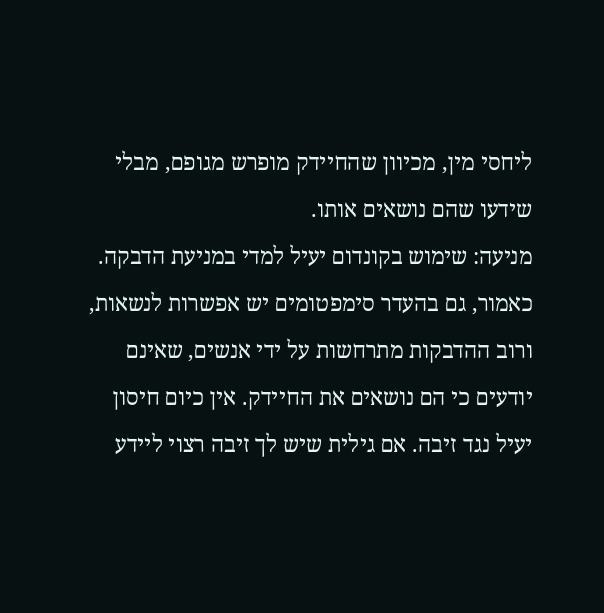ליחסי מין, מכיוון שהחיידק מופרש מגופם, מבלי שידעו שהם נושאים אותו.
מניעה: שימוש בקונדום יעיל למדי במניעת הדבקה. כאמור, גם בהעדר סימפטומים יש אפשרות לנשאות, ורוב ההדבקות מתרחשות על ידי אנשים, שאינם יודעים כי הם נושאים את החיידק. אין כיום חיסון יעיל נגד זיבה. אם גילית שיש לך זיבה רצוי ליידע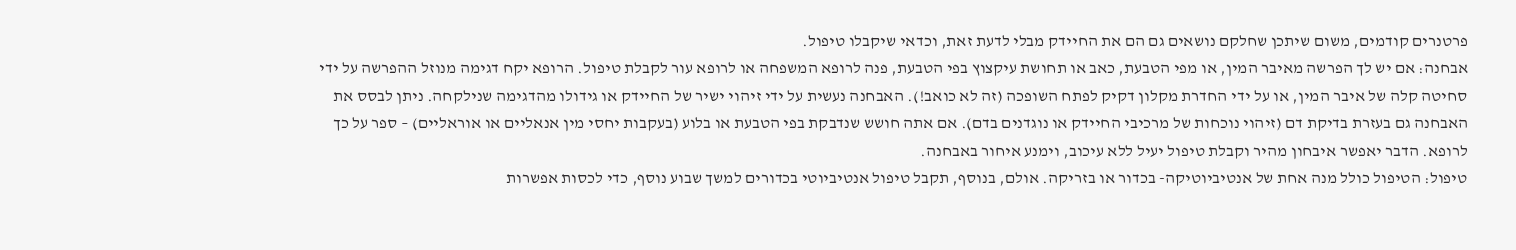פרטנרים קודמים, משום שיתכן שחלקם נושאים גם הם את החיידק מבלי לדעת זאת, וכדאי שיקבלו טיפול.
אבחנה: אם יש לך הפרשה מאיבר המין, או מפי הטבעת, כאב או תחושת עיקצוץ בפי הטבעת, פנה לרופא המשפחה או לרופא עור לקבלת טיפול. הרופא יקח דגימה מנוזל ההפרשה על ידי סחיטה קלה של איבר המין, או על ידי החדרת מקלון דקיק לפתח השופכה (זה לא כואב!). האבחנה נעשית על ידי זיהוי ישיר של החיידק או גידולו מהדגימה שנילקחה. ניתן לבסס את האבחנה גם בעזרת בדיקת דם (זיהוי נוכחות של מרכיבי החיידק או נוגדנים בדם). אם אתה חושש שנדבקת בפי הטבעת או בלוע (בעקבות יחסי מין אנאליים או אוראליים) – ספר על כך לרופא. הדבר יאפשר איבחון מהיר וקבלת טיפול יעיל ללא עיכוב, וימנע איחור באבחנה.
טיפול: הטיפול כולל מנה אחת של אנטיביוטיקה- בכדור או בזריקה. אולם, בנוסף, תקבל טיפול אנטיביוטי בכדורים למשך שבוע נוסף, כדי לכסות אפשרות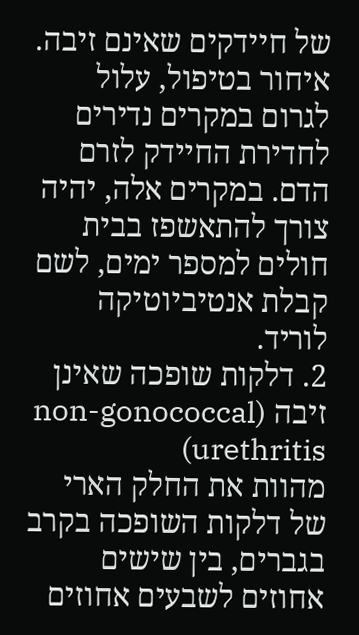של חיידקים שאינם זיבה.
איחור בטיפול, עלול לגרום במקרים נדירים לחדירת החיידק לזרם הדם. במקרים אלה, יהיה צורך להתאשפז בבית חולים למספר ימים, לשם קבלת אנטיביוטיקה לוריד.
2. דלקות שופכה שאינן זיבה (non-gonococcal urethritis)
מהוות את החלק הארי של דלקות השופכה בקרב בגברים, בין שישים אחוזים לשבעים אחוזים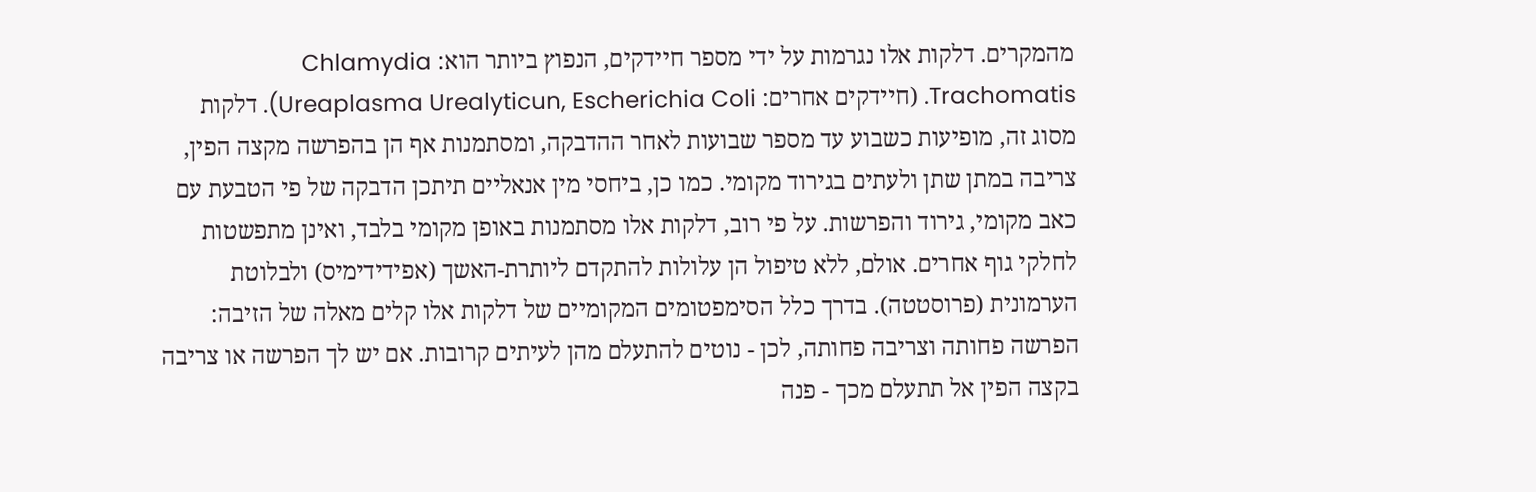מהמקרים. דלקות אלו נגרמות על ידי מספר חיידקים, הנפוץ ביותר הוא: Chlamydia Trachomatis. (חיידקים אחרים: Ureaplasma Urealyticun, Escherichia Coli). דלקות מסוג זה, מופיעות כשבוע עד מספר שבועות לאחר ההדבקה, ומסתמנות אף הן בהפרשה מקצה הפין, צריבה במתן שתן ולעתים בגירוד מקומי. כמו כן, ביחסי מין אנאליים תיתכן הדבקה של פי הטבעת עם כאב מקומי, גירוד והפרשות. על פי רוב, דלקות אלו מסתמנות באופן מקומי בלבד, ואינן מתפשטות לחלקי גוף אחרים. אולם, ללא טיפול הן עלולות להתקדם ליותרת-האשך (אפידידימיס) ולבלוטת הערמונית (פרוסטטה). בדרך כלל הסימפטומים המקומיים של דלקות אלו קלים מאלה של הזיבה: הפרשה פחותה וצריבה פחותה, לכן - נוטים להתעלם מהן לעיתים קרובות. אם יש לך הפרשה או צריבה בקצה הפין אל תתעלם מכך - פנה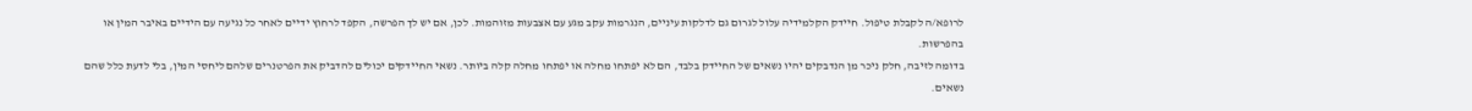לרופא/ה לקבלת טיפול. חיידק הקלמידיה עלול לגרום גם לדלקות עיניים, הנגרמות עקב מגע עם אצבעות מזוהמות. לכן, אם יש לך הפרשה, הקפד לרחוץ ידיים לאחר כל נגיעה עם הידיים באיבר המין או בהפרשות.
בדומה לזיבה, חלק ניכר מן הנדבקים יהיו נשאים של החיידק בלבד, הם לא יפתחו מחלה או יפתחו מחלה קלה ביותר. נשאי החיידקים יכולים להדביק את הפרטנרים שלהם ליחסי המין, בלי לדעת כלל שהם נשאים.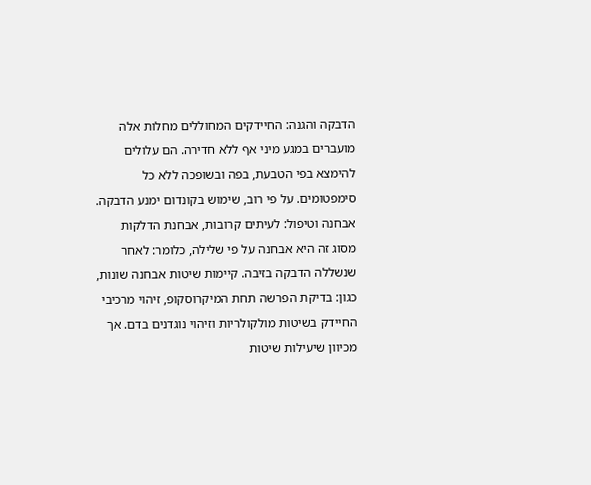הדבקה והגנה: החיידקים המחוללים מחלות אלה מועברים במגע מיני אף ללא חדירה. הם עלולים להימצא בפי הטבעת, בפה ובשופכה ללא כל סימפטומים. על פי רוב, שימוש בקונדום ימנע הדבקה.
אבחנה וטיפול: לעיתים קרובות, אבחנת הדלקות מסוג זה היא אבחנה על פי שלילה, כלומר: לאחר שנשללה הדבקה בזיבה. קיימות שיטות אבחנה שונות, כגון: בדיקת הפרשה תחת המיקרוסקופ, זיהוי מרכיבי החיידק בשיטות מולקולריות וזיהוי נוגדנים בדם. אך מכיוון שיעילות שיטות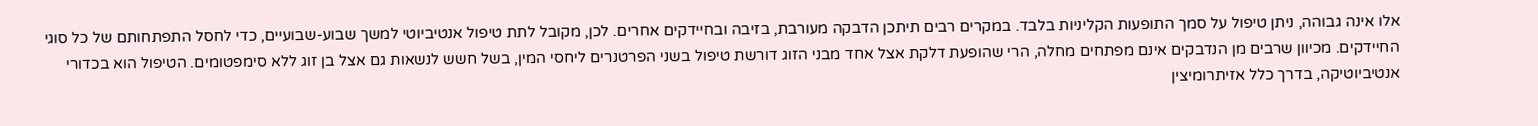אלו אינה גבוהה, ניתן טיפול על סמך התופעות הקליניות בלבד. במקרים רבים תיתכן הדבקה מעורבת, בזיבה ובחיידקים אחרים. לכן, מקובל לתת טיפול אנטיביוטי למשך שבוע-שבועיים, כדי לחסל התפתחותם של כל סוגי החיידקים. מכיוון שרבים מן הנדבקים אינם מפתחים מחלה, הרי שהופעת דלקת אצל אחד מבני הזוג דורשת טיפול בשני הפרטנרים ליחסי המין, בשל חשש לנשאות גם אצל בן זוג ללא סימפטומים. הטיפול הוא בכדורי אנטיביוטיקה, בדרך כלל אזיתרומיצין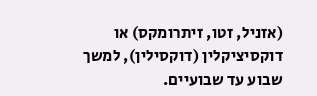(אזניל, זטו, זיתרומקס) או דוקסיציקלין (דוקסילין), למשך שבוע עד שבועיים.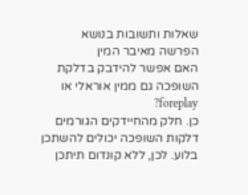שאלות ותשובות בנושא הפרשה מאיבר המין
האם אפשר להידבק בדלקת השופכה גם ממין אוראלי או foreplay?
כן. חלק מהחיידקים הגורמים דלקות השופכה יכולים להשתכן בלוע. לכן, ללא קונדום תיתכן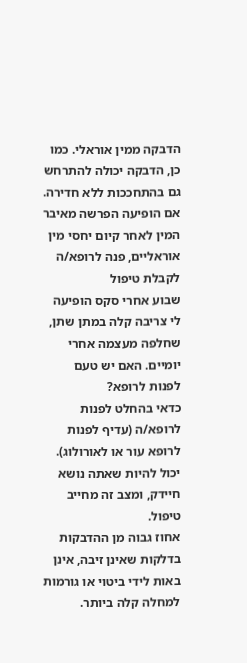הדבקה ממין אוראלי. כמו כן, הדבקה יכולה להתרחש גם בהתחככות ללא חדירה. אם הופיעה הפרשה מאיבר המין לאחר קיום יחסי מין אוראליים, פנה לרופא/ה לקבלת טיפול
שבוע אחרי סקס הופיעה לי צריבה קלה במתן שתן, שחלפה מעצמה אחרי יומיים. האם יש טעם לפנות לרופא?
כדאי בהחלט לפנות לרופא/ה (עדיף לפנות לרופא עור או לאורולוג). יכול להיות שאתה נושא חיידק, ומצב זה מחייב טיפול.
אחוז גבוה מן ההדבקות בדלקות שאינן זיבה, אינן באות לידי ביטוי או גורמות למחלה קלה ביותר.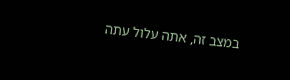במצב זה, אתה עלול עתה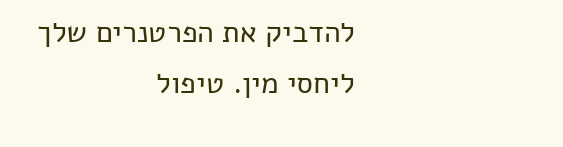להדביק את הפרטנרים שלך ליחסי מין. טיפול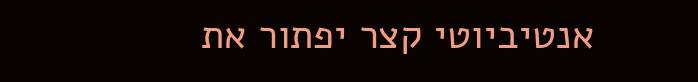אנטיביוטי קצר יפתור את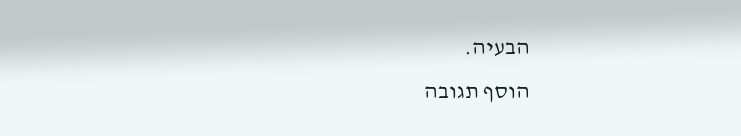הבעיה.
הוסף תגובה